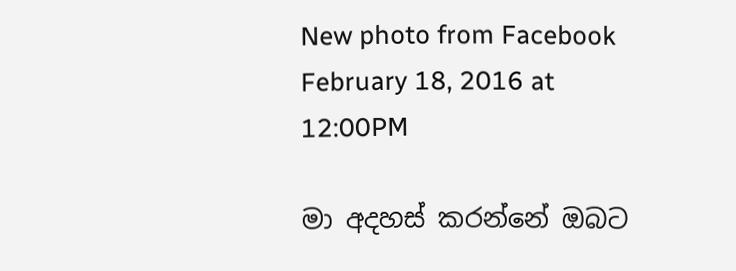New photo from Facebook February 18, 2016 at 12:00PM

මා අදහස් කරන්නේ ඔබට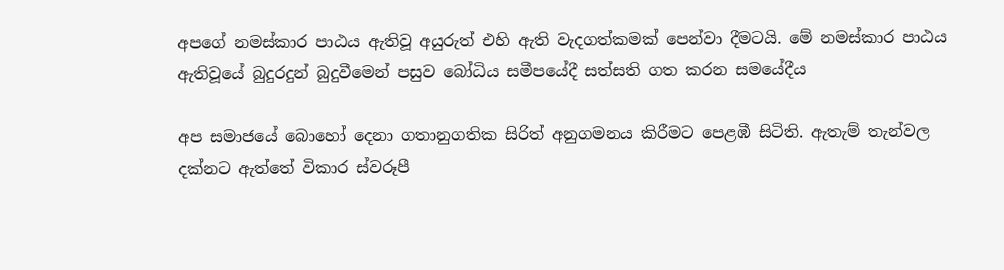අපගේ නමස්කාර පාඨය ඇතිවූ අයුරුත් එහි ඇති වැදගත්කමක් පෙන්වා දීමටයි. මේ නමස්කාර පාඨය ඇතිවූයේ බුදුරදුන් බුදුවීමෙන් පසුව බෝධිය සමීපයේදී සත්සති ගත කරන සමයේදීය

අප සමාජයේ බොහෝ දෙනා ගතානුගතික සිරිත් අනුගමනය කිරීමට පෙළඹී සිටිති. ඇතැම් තැන්වල දක්නට ඇත්තේ විකාර ස්වරූපී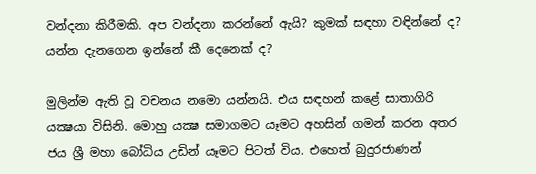වන්දනා කිරීමකි. අප වන්දනා කරන්නේ ඇයි? කුමක් සඳහා වඳින්නේ ද? යන්න දැනගෙන ඉන්නේ කී දෙනෙක් ද?

මුලින්ම ඇති වූ වචනය නමො යන්නයි. එය සඳහන් කළේ සාතාගිරි යක්‍ෂයා විසිනි. මොහු යක්‍ෂ සමාගමට යෑමට අහසින් ගමන් කරන අතර ජය ශ්‍රී මහා බෝධිය උඩින් යෑමට පිටත් විය. එහෙත් බුදුරජාණන්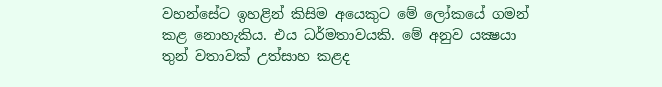වහන්සේට ඉහළින් කිසිම අයෙකුට මේ ලෝකයේ ගමන් කළ නොහැකිය. එය ධර්මතාවයකි. මේ අනුව යක්‍ෂයා තුන් වතාවක් උත්සාහ කළද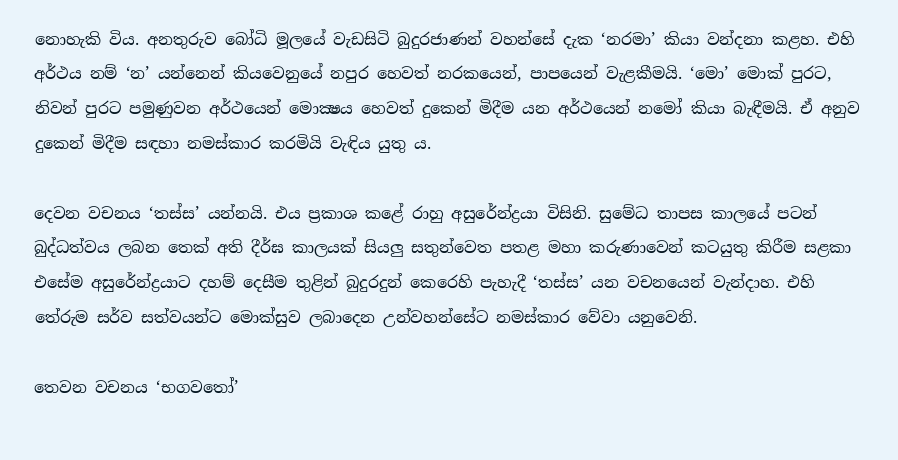නොහැකි විය. අනතුරුව බෝධි මූලයේ වැඩසිටි බුදුරජාණන් වහන්සේ දැක ‘නරමා’ කියා වන්දනා කළහ. එහි අර්ථය නම් ‘න’ යන්නෙන් කියවෙනුයේ නපුර හෙවත් නරකයෙන්, පාපයෙන් වැළකීමයි. ‘මො’ මොක් පුරට, නිවන් පුරට පමුණුවන අර්ථයෙන් මොක්‍ෂය හෙවත් දුකෙන් මිදීම යන අර්ථයෙන් නමෝ කියා බැඳීමයි. ඒ අනුව දුකෙන් මිදීම සඳහා නමස්කාර කරමියි වැඳිය යුතු ය.

දෙවන වචනය ‘තස්ස’ යන්නයි. එය ප්‍රකාශ කළේ රාහු අසුරේන්ද්‍රයා විසිනි. සුමේධ තාපස කාලයේ පටන් බුද්ධත්වය ලබන තෙක් අති දීර්ඝ කාලයක් සියලු සතුන්වෙත පතළ මහා කරුණාවෙන් කටයුතු කිරීම සළකා එසේම අසුරේන්ද්‍රයාට දහම් දෙසීම තුළින් බුදුරදුන් කෙරෙහි පැහැදී ‘තස්ස’ යන වචනයෙන් වැන්දාහ. එහි තේරුම සර්ව සත්වයන්ට මොක්සුව ලබාදෙන උන්වහන්සේට නමස්කාර වේවා යනුවෙනි.

තෙවන වචනය ‘භගවතෝ’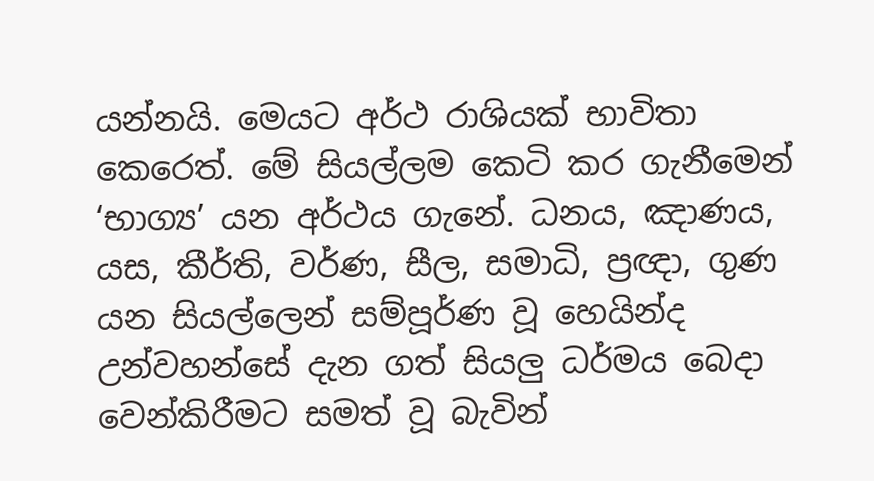යන්නයි. මෙයට අර්ථ රාශියක් භාවිතා කෙරෙත්. මේ සියල්ලම කෙටි කර ගැනීමෙන් ‘භාග්‍ය’ යන අර්ථය ගැනේ. ධනය, ඤාණය, යස, කීර්ති, වර්ණ, සීල, සමාධි, ප්‍රඥා, ගුණ යන සියල්ලෙන් සම්පූර්ණ වූ හෙයින්ද උන්වහන්සේ දැන ගත් සියලු ධර්මය බෙදා වෙන්කිරීමට සමත් වූ බැවින්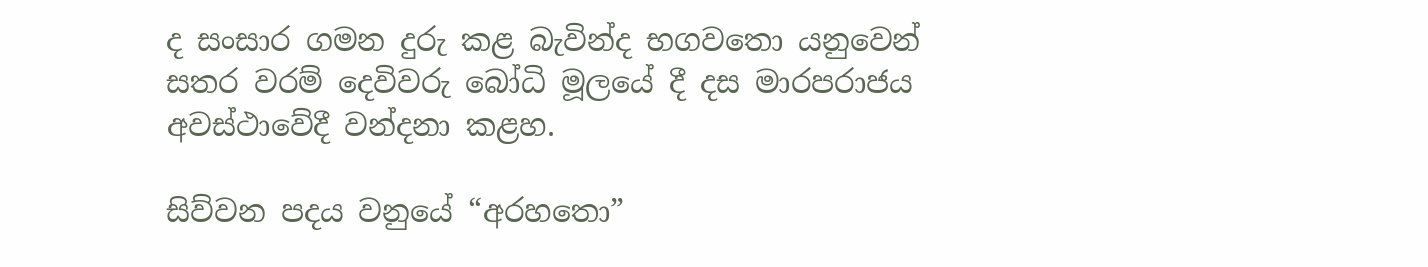ද සංසාර ගමන දුරු කළ බැවින්ද භගවතො යනුවෙන් සතර වරම් දෙවිවරු බෝධි මූලයේ දී දස මාරපරාජය අවස්ථාවේදී වන්දනා කළහ.

සිව්වන පදය වනුයේ “අරහතො”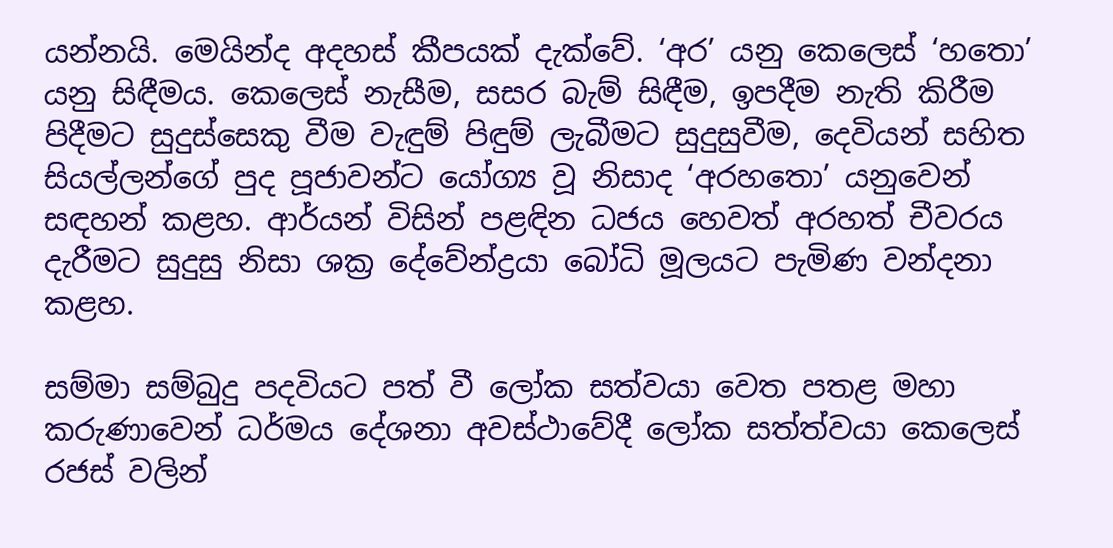යන්නයි. මෙයින්ද අදහස් කීපයක් දැක්වේ. ‘අර’ යනු කෙලෙස් ‘හතො’ යනු සිඳීමය. කෙලෙස් නැසීම, සසර බැම් සිඳීම, ඉපදීම නැති කිරීම පිදීමට සුදුස්සෙකු වීම වැඳුම් පිඳුම් ලැබීමට සුදුසුවීම, දෙවියන් සහිත සියල්ලන්ගේ පුද පූජාවන්ට යෝග්‍ය වූ නිසාද ‘අරහතො’ යනුවෙන් සඳහන් කළහ. ආර්යන් විසින් පළඳින ධජය හෙවත් අරහත් චීවරය දැරීමට සුදුසු නිසා ශක්‍ර දේවේන්ද්‍රයා බෝධි මූලයට පැමිණ වන්දනා කළහ.

සම්මා සම්බුදු පදවියට පත් වී ලෝක සත්වයා වෙත පතළ මහා කරුණාවෙන් ධර්මය දේශනා අවස්ථාවේදී ලෝක සත්ත්වයා කෙලෙස් රජස් වලින්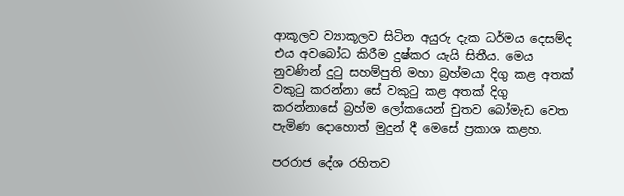ආකූලව ව්‍යාකූලව සිටින අයුරු දැක ධර්මය දෙසම්ද එය අවබෝධ කිරීම දුෂ්කර යැයි සිතීය. මෙය නුවණින් දුටු සහම්පුති මහා බ්‍රහ්මයා දිගු කළ අතක් වකුටු කරන්නා සේ වකුටු කළ අතක් දිගු කරන්නාසේ බ්‍රහ්ම ලෝකයෙන් චුතව බෝමැඩ වෙත පැමිණ දොහොත් මුදුන් දී මෙසේ ප්‍රකාශ කළහ.

පරරාජ දේශ රහිතව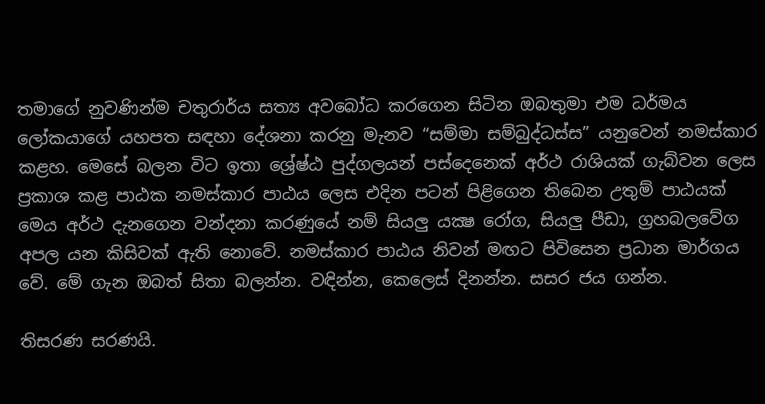තමාගේ නුවණින්ම චතුරාර්ය සත්‍ය අවබෝධ කරගෙන සිටින ඔබතුමා එම ධර්මය ලෝකයාගේ යහපත සඳහා දේශනා කරනු මැනව “සම්මා සම්බුද්ධස්ස” යනුවෙන් නමස්කාර කළහ. මෙසේ බලන විට ඉතා ශ්‍රේෂ්ඨ පුද්ගලයන් පස්දෙනෙක් අර්ථ රාශියක් ගැබ්වන ලෙස ප්‍රකාශ කළ පාඨක නමස්කාර පාඨය ලෙස එදින පටන් පිළිගෙන තිබෙන උතුම් පාඨයක් මෙය අර්ථ දැනගෙන වන්දනා කරණුයේ නම් සියලු යක්‍ෂ රෝග, සියලු පීඩා, ග්‍රහබලවේග අපල යන කිසිවක් ඇති නොවේ. නමස්කාර පාඨය නිවන් මඟට පිවිසෙන ප්‍රධාන මාර්ගය වේ. මේ ගැන ඔබත් සිතා බලන්න. වඳින්න, කෙලෙස් දිනන්න. සසර ජය ගන්න.

තිසරණ සරණයි.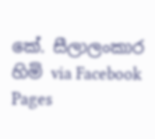කේ. සීලාලංකාර හිමි via Facebook Pages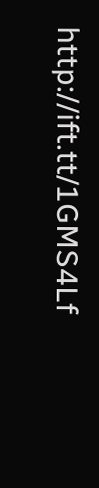http://ift.tt/1GMS4Lf